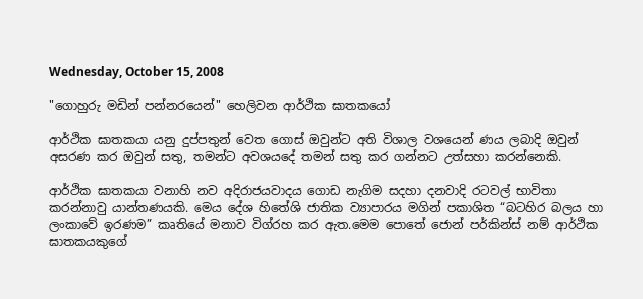Wednesday, October 15, 2008

"ගොහුරු මඩින් පන්නරයෙන්" හෙලිවන ආර්ථික ඝාතකයෝ

ආර්ථික ඝාතකයා යනු දුප්පතුන් වෙත ගොස් ඔවුන්ට අති විශාල වශයෙන් ණය ලබාදි ඔවුන් අසරණ කර ඔවුන් සතු, තමන්ට අවශයදේ තමන් සතු කර ගන්නට උත්සහා කරන්නෙකි.

ආර්ථික ඝාතකයා වනාහි නව අදිරාජයවාදය ගොඩ නැගිම සදහා දනවාදි රටවල් භාවිතා කරන්නාවු යාන්තණයකි. මෙය දේශ හිතේශි ජාතික ව්‍යාපාරය මගින් පකාශිත “බටහිර බලය හා ලංකාවේ ඉරණම” කෘතියේ මනාව විග්රහ කර ඇත.මෙම පොතේ ජොන් පර්කින්ස් නම් ආර්ථික ඝාතකයකුගේ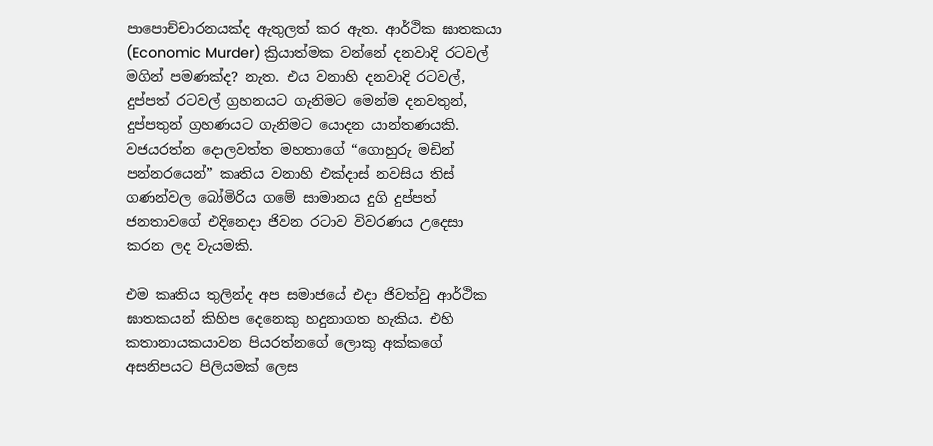පාපොච්චාරනයක්ද ඇතුලත් කර ඇත. ආර්ථික ඝාතකයා (Economic Murder) ක්‍රියාත්මක වන්නේ දනවාදි රටවල් මගින් පමණක්ද? නැත. එය වනාහි දනවාදි රටවල්, දුප්පත් රටවල් ග්‍රහනයට ගැනිමට මෙන්ම දනවතුන්, දුප්පතුන් ග්‍රහණයට ගැනිමට යොදන යාන්තණයකි.
වජයරත්න දොලවත්ත මහතාගේ “ගොහුරු මඩින් පන්නරයෙන්” කෘතිය වනාහි එක්දාස් නවසිය තිස් ගණන්වල බෝමිරිය ගමේ සාමානය දුගි දුප්පත් ජනතාවගේ එදිනෙදා ජිවන රටාව විවරණය උදෙසා කරන ලද වැයමකි.

එම කෘතිය තුලින්ද අප සමාජයේ එදා ජිවත්වු ආර්ථික ඝාතකයන් කිහිප දෙනෙකු හදුනාගත හැකිය. එහි කතානායකයාවන පියරත්නගේ ලොකු අක්කගේ අසනිපයට පිලියමක් ලෙස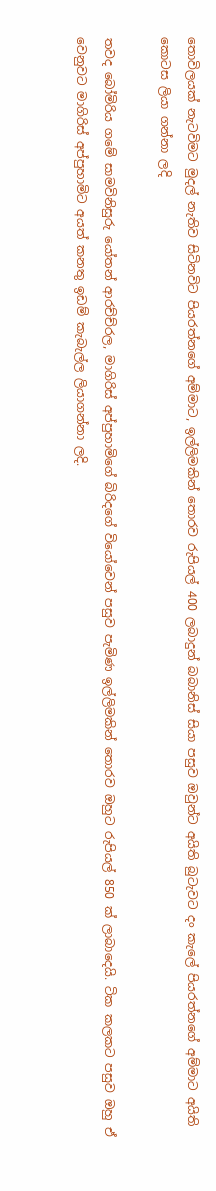තොවිලයක් නැටවිමට මුදල් නැතිව සිටිනවිට පියරත්නගේ අම්මාට, ඉල්ලිමකින් තොරව රුපියල් 400 ලබාදුන් බබානිස් සියා පසුව ඔවුන්ට අයිති බුටැවට දං කැලේ පියරත්නගේ අම්මාට අයිති කොටස ලියා ගන්නා ලදි

තවද බෝමිරිය ගමේ සාමවිනිසුරු යෝතන් ආරච්ච්රල, මාගිරිස් අප්පුහාමිගේ බිරිදගේ වියෝවෙන් පසුව පැමිණ ඉල්ලිමකින් තොරව ඔහුට රුපියල් 850 ක් ලාබාදෙයි. ටික කලකට පසුව ඔහු ඒ වෙනුවට මාගිරිස් අප්පුහාමිට අයත් කනතු ඉඩම් කැබැල්ල ලියාගන්නා ලදි.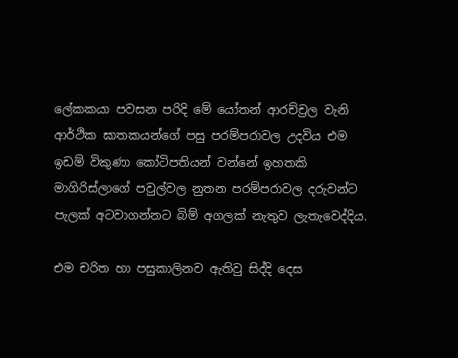ලේකකයා පවසන පරිදි මේ යෝතන් ආරච්ච්‍රල වැනි ආර්ථික ඝාතකයන්ගේ පසු පරම්පරාවල උදවිය එම ඉඩම් විකුණා කෝටිපතියන් වන්නේ ඉහතකි මාගිරිස්ලාගේ පවුල්වල නුතන පරම්පරාවල දරුවන්ට පැලක් අටවාගන්නට බිම් අගලක් නැතුව ලැතැවෙද්දිය.

එම චරිත හා පසුකාලිනව ඇතිවු සිද්දි දෙස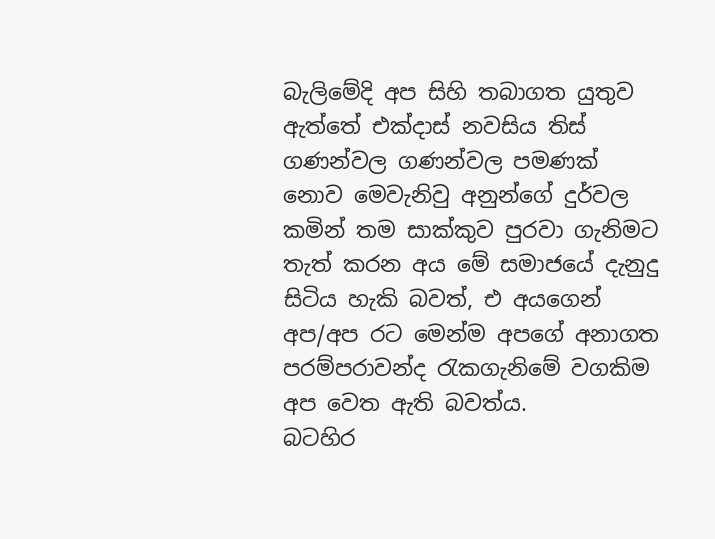බැලිමේදි අප සිහි තබාගත යුතුව ඇත්තේ එක්දාස් නවසිය තිස් ගණන්වල ගණන්වල පමණක් නොව මෙවැනිවු අනුන්ගේ දුර්වල කමින් තම සාක්කුව පුරවා ගැනිමට තැත් කරන අය මේ සමාජයේ දැනුදු සිටිය හැකි බවත්, එ අයගෙන් අප/අප රට මෙන්ම අපගේ අනාගත පරම්පරාවන්ද රැකගැනිමේ වගකිම අප වෙත ඇති බවත්ය.
බටහිර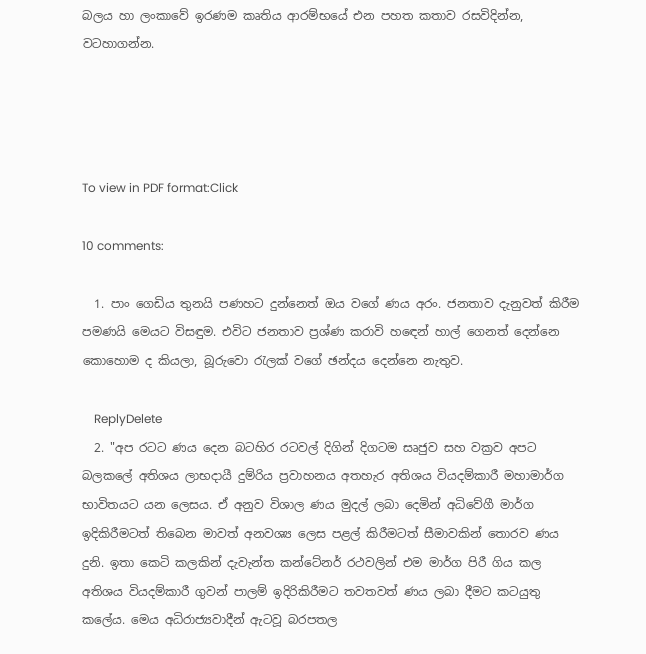බලය හා ලංකාවේ ඉරණම කෘතිය ආරම්භයේ එන පහත කතාව රසවිදින්න, වටහාගන්න.




To view in PDF format:Click

10 comments:

  1. පාං ගෙඩිය තුනයි පණහට දුන්නෙත් ඔය වගේ ණය අරං. ජනතාව දැනුවත් කිරීම පමණයි මෙයට විසඳුම. එවිට ජනතාව ප්‍රශ්ණ කරාවි හඳෙන් හාල් ගෙනත් දෙන්නෙ කොහොම ද කියලා, බූරුවො රැලක් වගේ ඡන්දය දෙන්නෙ නැතුව.

    ReplyDelete
  2. "අප රටට ණය දෙන බටහිර රටවල් දිගින් දිගටම සෘජුව සහ වක්‍රව අපට බලකලේ අතිශය ලාභදායී දුම්රිය ප්‍රවාහනය අතහැර අතිශය වියදම්කාරී මහාමාර්ග භාවිතයට යන ලෙසය. ඒ අනුව විශාල ණය මුදල් ලබා දෙමින් අධිවේගී මාර්ග ඉදිකිරීමටත් තිබෙන මාවත් අනවශ්‍ය ලෙස පළල් කිරීමටත් සීමාවකින් තොරව ණය දුනි. ඉතා කෙටි කලකින් දැවැන්ත කන්ටේනර් රථවලින් එම මාර්ග පිරී ගිය කල අතිශය වියදම්කාරී ගුවන් පාලම් ඉදිරිකිරීමට තවතවත් ණය ලබා දීමට කටයුතු කලේය. මෙය අධිරාජ්‍යවාදීන් ඇටවූ බරපතල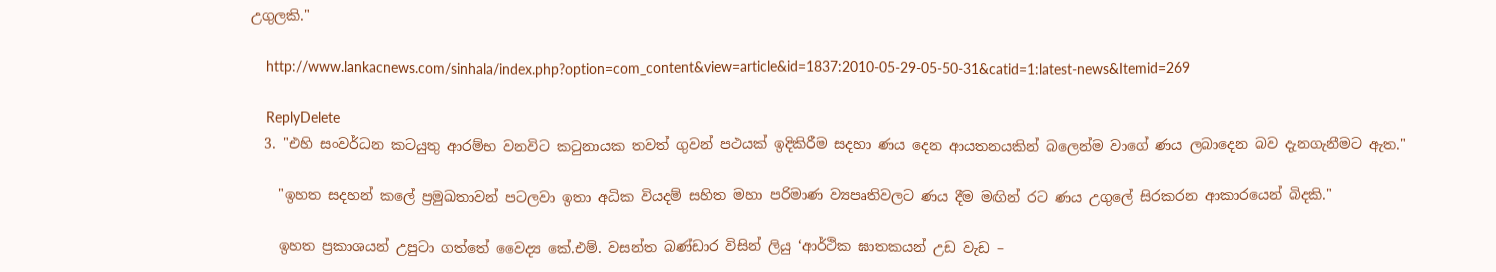උගුලකි."

    http://www.lankacnews.com/sinhala/index.php?option=com_content&view=article&id=1837:2010-05-29-05-50-31&catid=1:latest-news&Itemid=269

    ReplyDelete
  3. "එහි සංවර්ධන කටයුතු ආරම්භ වනවිට කටුනායක තවත් ගුවන් පථයක් ඉදිකිරීම සදහා ණය දෙන ආයතනයකින් බලෙන්ම වාගේ ණය ලබාදෙන බව දැනගැනීමට ඇත."

    "ඉහත සදහන් කලේ ප්‍රමුඛතාවන් පටලවා ඉතා අධික වියදම් සහිත මහා පරිමාණ ව්‍යපෘතිවලට ණය දීම මඟින් රට ණය උගුලේ සිරකරන ආකාරයෙන් බිදකි."

    ඉහත ප්‍රකාශයන් උපුටා ගත්තේ වෛද්‍ය කේ.එම්. වසන්ත බණ්ඩාර විසින් ලියු ‘ආර්ථික ඝාතකයන් උඩ වැඩ –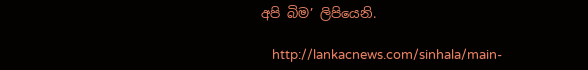අපි බිම’ ලිපියෙනි.

    http://lankacnews.com/sinhala/main-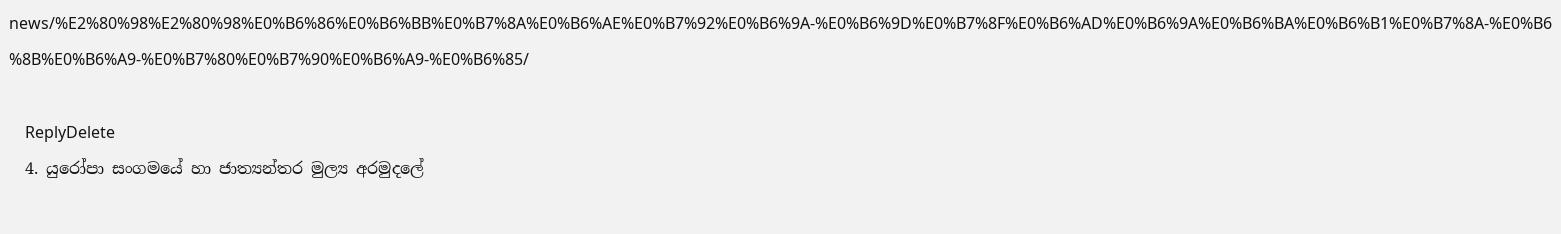news/%E2%80%98%E2%80%98%E0%B6%86%E0%B6%BB%E0%B7%8A%E0%B6%AE%E0%B7%92%E0%B6%9A-%E0%B6%9D%E0%B7%8F%E0%B6%AD%E0%B6%9A%E0%B6%BA%E0%B6%B1%E0%B7%8A-%E0%B6%8B%E0%B6%A9-%E0%B7%80%E0%B7%90%E0%B6%A9-%E0%B6%85/

    ReplyDelete
  4. යුරෝපා සංගමයේ හා ජාත්‍යන්තර මුල්‍ය අරමුදලේ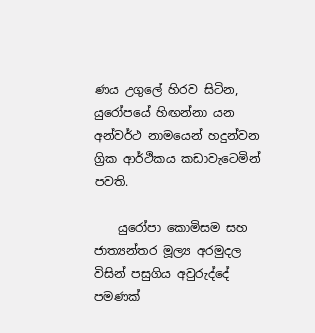ණය උගුලේ හිරව සිටින, යුරෝපයේ හිඟන්නා යන අන්වර්ථ නාමයෙන් හදුන්වන ග්‍රික ආර්ථිකය කඩාවැටෙමින් පවති.

    යුරෝපා කොමිසම සහ ජාත්‍යන්තර මූල්‍ය අරමුදල විසින් පසුගිය අවුරුද්දේ පමණක්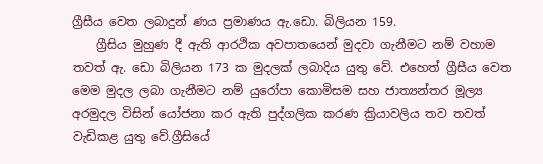ග්‍රීසීය වෙත ලබාදුන් ණය ප්‍රමාණය ඇ.ඩො. බිලියන 159.
    ග්‍රීසිය මුහුණ දී ඇති ආරථික අවපාතයෙන් මුදවා ගැනීමට නම් වහාම තවත් ඇ. ඩො බිලියන 173 ක මුදලක් ලබාදිය යුතු වේ. එහෙත් ග්‍රීසීය වෙත මෙම මුදල ලබා ගැනීමට නම් යුරෝපා කොමිසම සහ ජාත්‍යන්තර මූල්‍ය අරමුදල විසින් යෝජනා කර ඇති පුද්ගලික කරණ ක්‍රියාවලිය තව තවත් වැඩිකළ යුතු වේ.ග්‍රීසියේ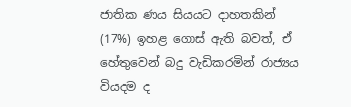ජාතික ණය සියයට දාහතකින් (17%) ඉහළ ගොස් ඇති බවත්, ඒ හේතුවෙන් බදු වැඩිකරමින් රාජ්‍යය වියදම ද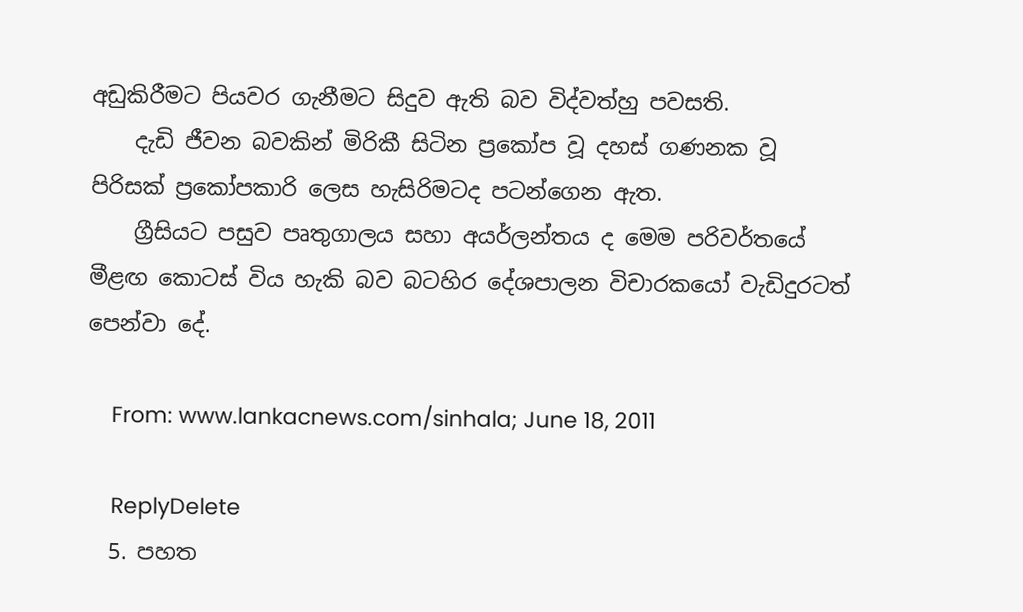අඩුකිරීමට පියවර ගැනීමට සිදුව ඇති බව විද්වත්හු පවසති.
    දැඩි ජීවන බවකින් මිරිකී සිටින ප්‍රකෝප වූ දහස් ගණනක වූ පිරිසක් ප්‍රකෝපකාරි ලෙස හැසිරිමටද පටන්ගෙන ඇත.
    ග්‍රීසියට පසුව පෘතුගාලය සහා අයර්ලන්තය ද මෙම පරිවර්තයේ මීළඟ කොටස් විය හැකි බව බටහිර දේශපාලන විචාරකයෝ වැඩිදුරටත් පෙන්වා දේ.

    From: www.lankacnews.com/sinhala; June 18, 2011

    ReplyDelete
  5. පහත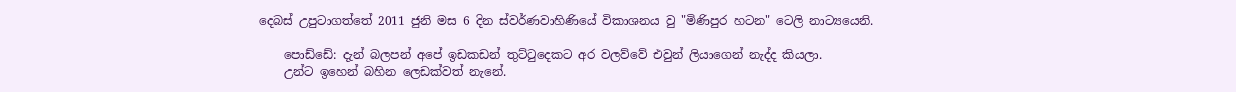දෙබස් උපුටාගත්තේ 2011 ජුනි මස 6 දින ස්වර්ණවාහිණියේ විකාශනය වු "මිණිපුර හටන" ටෙලි නාට්‍යයෙනි.

    පොඩ්ඩේ: දැන් බලපන් අපේ ඉඩකඩන් තුට්ටුදෙකට අර වලව්වේ එවුන් ලියාගෙන් නැද්ද කියලා.
    උන්ට ඉහෙන් බහින ලෙඩක්වත් නැනේ.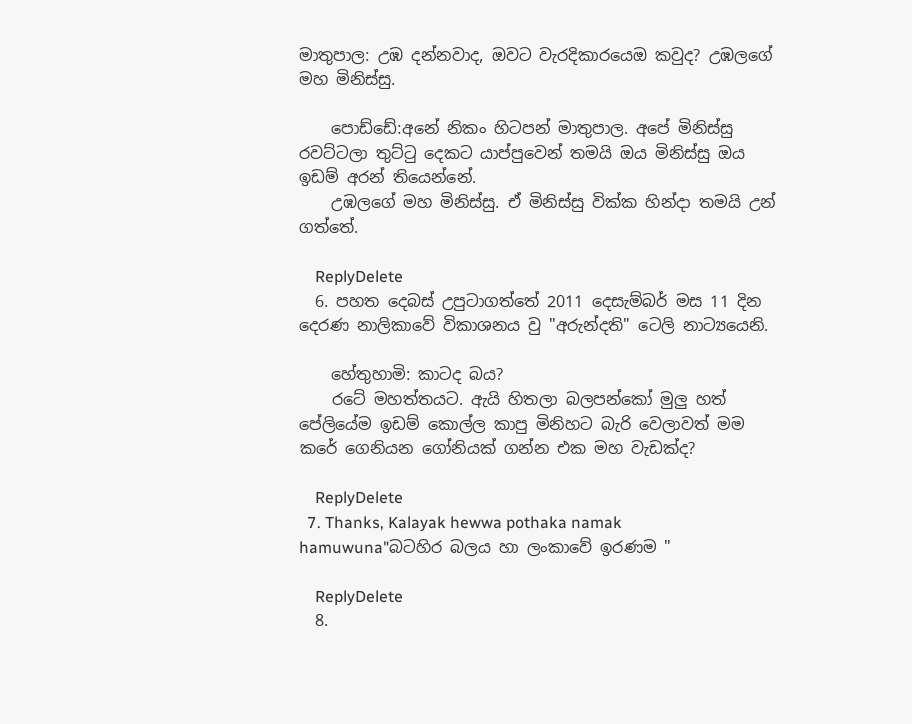මාතුපාල: උඹ දන්නවාද, ඔවට වැරදිකාරයෙඔ කවුද? උඹලගේ මහ මිනිස්සු.

    පොඩ්ඩේ:අනේ නිකං හිටපන් මාතුපාල. අපේ මිනිස්සු රවට්ටලා තුට්ටු දෙකට යාප්පුවෙන් තමයි ඔය මිනිස්සු ඔය ඉඩම් අරන් තියෙන්නේ.
    උඹලගේ මහ මිනිස්සු. ඒ මිනිස්සු වික්ක හින්දා තමයි උන් ගත්තේ.

    ReplyDelete
  6. පහත දෙබස් උපුටාගත්තේ 2011 දෙසැම්බර් මස 11 දින දෙරණ නාලිකාවේ විකාශනය වු "අරුන්දති" ටෙලි නාට්‍යයෙනි.

    හේතුහාමි: කාටද බය?
    රටේ මහත්තයට. ඇයි හිතලා බලපන්කෝ මුලු හත් පේලියේම ඉඩම් කොල්ල කාපු මිනිහට බැරි වෙලාවත් මම කරේ ගෙනියන ගෝනියක් ගන්න එක මහ වැඩක්ද?

    ReplyDelete
  7. Thanks, Kalayak hewwa pothaka namak hamuwuna"බටහිර බලය හා ලංකාවේ ඉරණම "

    ReplyDelete
  8.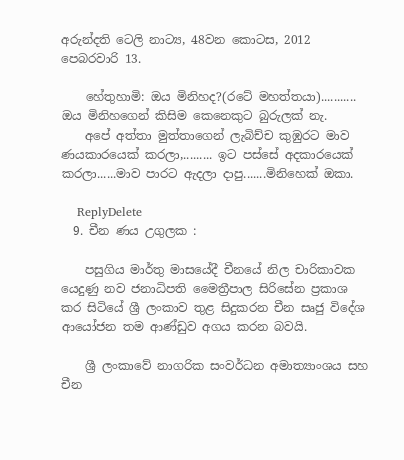අරුන්දති ටෙලි නාට්‍ය, 48වන කොටස, 2012 පෙබරවාරි 13.

    හේතුහාමි: ඔය මිනිහද?(රටේ මහත්තයා)........... ඔය මිනිහගෙන් කිසිම කෙනෙකුට බුරුලක් නැ.
    අපේ අත්තා මුත්තාගෙන් ලැබිච්ච කුඹුරට මාව ණයකාරයෙක් කරලා,......... ඉට පස්සේ අදකාරයෙක් කරලා......මාව පාරට ඇදලා දාපු.......මිනිහෙක් ඔකා.

    ReplyDelete
  9. චීන ණය උගුලක :

    පසුගිය මාර්තු මාසයේදී චීනයේ නිල චාරිකාවක යෙදුණු නව ජනාධිපති මෛත්‍රීපාල සිරිසේන ප්‍රකාශ කර සිටියේ ශ්‍රී ලංකා‍ව තුළ සිදුකරන චීන සෘජු විදේශ ආයෝජන තම ආණ්ඩුව අගය කරන බවයි.

    ශ්‍රී ලංකාවේ නාගරික සංවර්ධන අමාත්‍යාංශය සහ චීන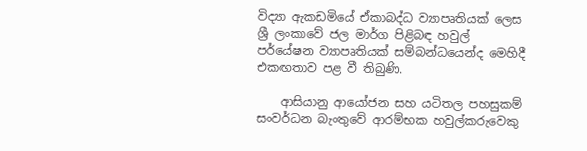විද්‍යා ඇකඩමියේ ඒකාබද්ධ ව්‍යාපෘතියක් ලෙස ශ්‍රී ලංකාවේ ජල මාර්ග පිළිබඳ හවුල් පර්යේෂන ව්‍යාපෘතියක් සම්බන්ධයෙන්ද මෙහිදී එකඟතාව පළ වී තිබුණි.

    ආසියානු ආයෝජන සහ යටිතල පහසුකම් සංවර්ධන බැංතුවේ ආරම්භක හවුල්කරුවෙකු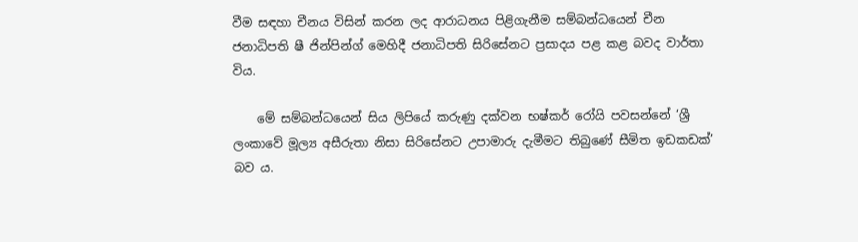වීම සඳහා චීනය විසින් කරන ලද ආරාධනය පිළිගැනීම සම්බන්ධයෙන් චීන ජනාධිපති ෂී ජින්පින්ග් මෙහිදී ජනාධිපති සිරිසේනට ප්‍රසාදය පළ කළ බවද වාර්තා විය.

    මේ සම්බන්ධයෙන් සිය ලිපියේ කරුණු දක්වන භෂ්කර් රෝයි පවසන්නේ ‘ශ්‍රී ලංකාවේ මූල්‍ය අසීරුතා නිසා සිරිසේනට උපාමාරු දැමීමට තිබුණේ සීමිත ඉඩකඩක්’ බව ය.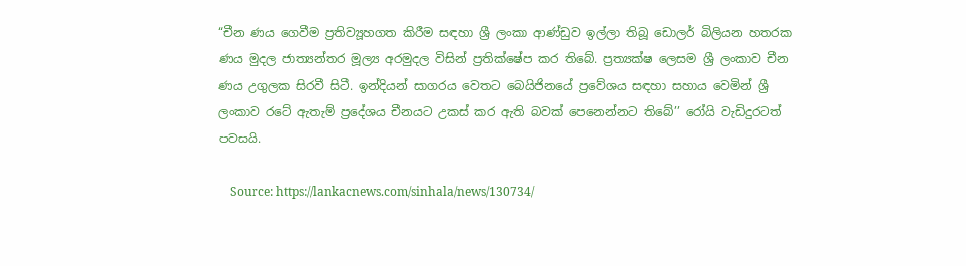“චීන ණය ගෙවීම ප්‍රතිව්‍යූහගත කිරීම සඳහා ශ්‍රී ලංකා ආණ්ඩුව ඉල්ලා තිබූ ඩොලර් බිලියන හතරක ණය මුදල ජාත්‍යන්තර මූල්‍ය අරමුදල විසින් ප්‍රතික්ෂේප කර තිබේ. ප්‍රත්‍යක්ෂ ලෙසම ශ්‍රී ලංකාව චීන ණය උගුලක සිරවී සිටී. ඉන්දියන් සාගරය වෙතට බෙයිජිනයේ ප්‍රවේශය සඳහා සහාය වෙමින් ශ්‍රී ලංකාව රටේ ඇතැම් ප්‍රදේශය චීනයට උකස් කර ඇති බවක් පෙනෙන්නට තිබේ’’ රෝයි වැඩිදුරටත් පවසයි.

    Source: https://lankacnews.com/sinhala/news/130734/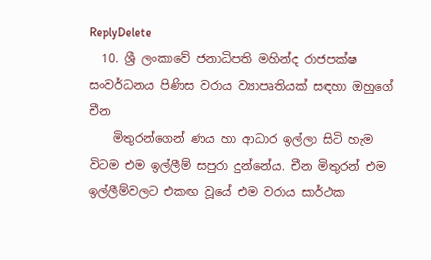ReplyDelete
  10. ශ්‍රී ලංකාවේ ජනාධිපති මහින්ද රාජපක්ෂ සංවර්ධනය පිණිස වරාය ව්‍යාපෘතියක් සඳහා ඔහුගේ චීන
    මිතුරන්ගෙන් ණය හා ආධාර ඉල්ලා සිටි හැම විටම එම ඉල්ලීම් සපුරා දුන්නේය. චීන මිතුරන් එම ඉල්ලීම්වලට එකඟ වූයේ එම වරාය සාර්ථක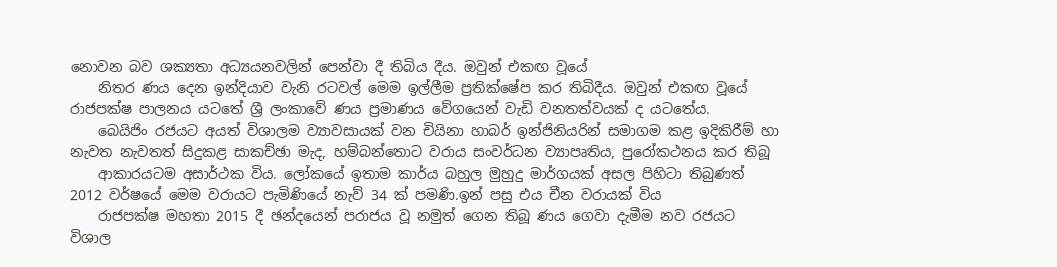නොවන බව ශක්‍යතා අධ්‍යයනවලින් පෙන්වා දී තිබිය දීය. ඔවුන් එකඟ වූයේ
    නිතර ණය දෙන ඉන්දියාව වැනි රටවල් මෙම ඉල්ලීම ප්‍රතික්ෂේප කර තිබිදීය. ඔවුන් එකඟ වූයේ රාජපක්ෂ පාලනය යටතේ ශ්‍රී ලංකාවේ ණය ප්‍රමාණය වේගයෙන් වැඩි වනතත්වයක් ද යටතේය.
    බෙයිජිං රජයට අයත් විශාලම ව්‍යාවසායක් වන චියිනා හාබර් ඉන්ජිනියරින් සමාගම කළ ඉදිකිරීම් හා නැවත නැවතත් සිදුකළ සාකච්ඡා මැද, හම්බන්තොට වරාය සංවර්ධන ව්‍යාපෘතිය, පුරෝකථනය කර තිබූ
    ආකාරයටම අසාර්ථක විය. ලෝකයේ ඉතාම කාර්ය බහුල මුහුදු මාර්ගයක් අසල පිහිටා තිබුණත් 2012 වර්ෂයේ මෙම වරායට පැමිණියේ නැව් 34 ක් පමණි.ඉන් පසු එය චීන වරායක් විය
    රාජපක්ෂ මහතා 2015 දී ඡන්දයෙන් පරාජය වූ නමුත් ගෙන තිබූ ණය ගෙවා දැමීම නව රජයට විශාල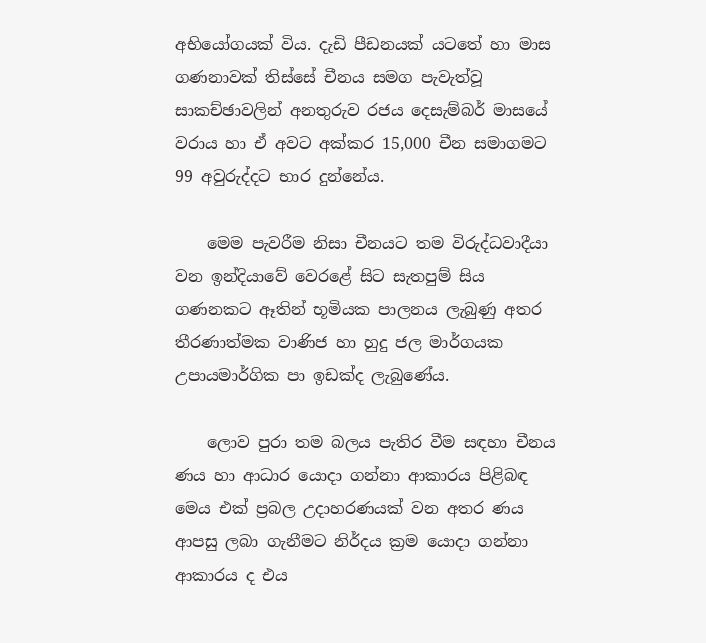අභියෝගයක් විය. දැඩි පීඩනයක් යටතේ හා මාස ගණනාවක් තිස්සේ චීනය සමග පැවැත්වූ සාකච්ඡාවලින් අනතුරුව රජය දෙසැම්බර් මාසයේ වරාය හා ඒ අවට අක්කර 15,000 චීන සමාගමට 99 අවුරුද්දට භාර දුන්නේය.

    මෙම පැවරීම නිසා චීනයට තම විරුද්ධවාදීයා වන ඉන්දියාවේ වෙරළේ සිට සැතපුම් සිය ගණනකට ඈතින් භූමියක පාලනය ලැබුණු අතර තීරණාත්මක වාණිජ හා හුදු ජල මාර්ගයක උපායමාර්ගික පා ඉඩක්ද ලැබුණේය.

    ලොව පුරා තම බලය පැතිර වීම සඳහා චීනය ණය හා ආධාර යොදා ගන්නා ආකාරය පිළිබඳ මෙය එක් ප්‍රබල උදාහරණයක් වන අතර ණය ආපසු ලබා ගැනීමට නිර්දය ක්‍රම යොදා ගන්නා ආකාරය ද එය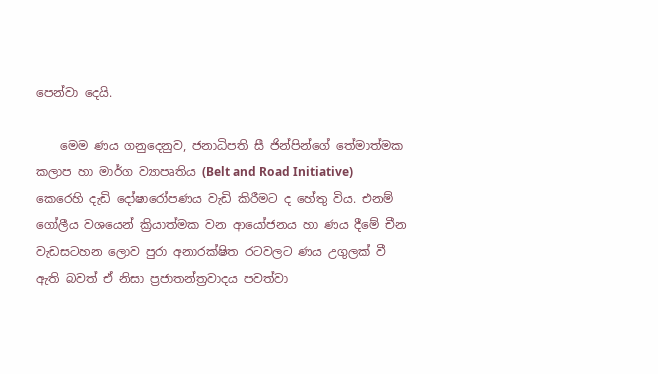පෙන්වා දෙයි.

    මෙම ණය ගනුදෙනුව, ජනාධිපති සී ජින්පින්ගේ තේමාත්මක කලාප හා මාර්ග ව්‍යාපෘතිය (Belt and Road Initiative) කෙරෙහි දැඩි දෝෂාරෝපණය වැඩි කිරීමට ද හේතු විය. එනම් ගෝලීය වශයෙන් ක්‍රියාත්මක වන ආයෝජනය හා ණය දීමේ චීන වැඩසටහන ලොව පුරා අනාරක්ෂිත රටවලට ණය උගුලක් වී ඇති බවත් ඒ නිසා ප්‍රජාතන්ත්‍රවාදය පවත්වා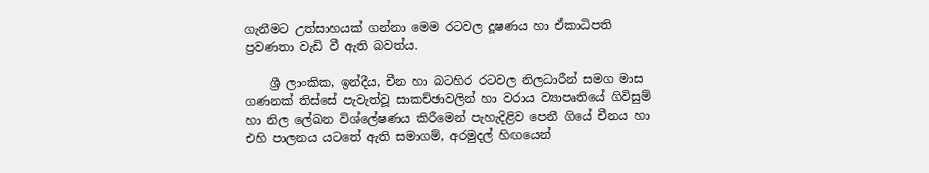ගැනීමට උත්සාහයක් ගන්නා මෙම රටවල දූෂණය හා ඒකාධිපති ප්‍රවණතා වැඩි වී ඇති බවත්ය.

    ශ්‍රී ලාංකික, ඉන්දීය, චීන හා බටහිර රටවල නිලධාරීන් සමග මාස ගණනක් තිස්සේ පැවැත්වූ සාකච්ඡාවලින් හා වරාය ව්‍යාපෘතියේ ගිවිසුම් හා නිල ලේඛන විශ්ලේෂණය කිරීමෙන් පැහැදිළිව පෙනී ගියේ චීනය හා එහි පාලනය යටතේ ඇති සමාගම්, අරමුදල් හිඟයෙන්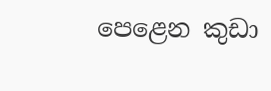පෙළෙන කුඩා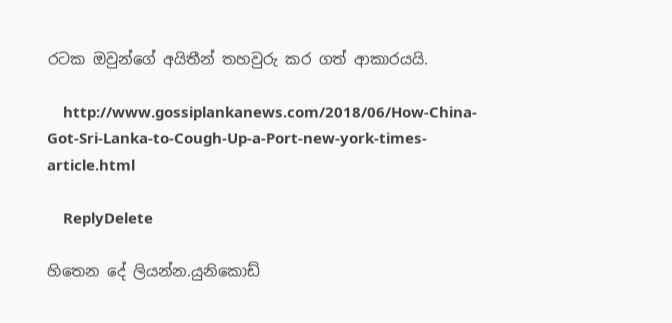රටක ඔවුන්ගේ අයිතීන් තහවුරු කර ගත් ආකාරයයි.

    http://www.gossiplankanews.com/2018/06/How-China-Got-Sri-Lanka-to-Cough-Up-a-Port-new-york-times-article.html

    ReplyDelete

හිතෙන දේ ලියන්න.යුනිකොඩ්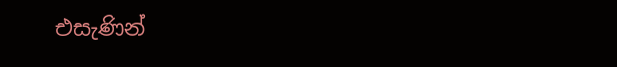එසැණින්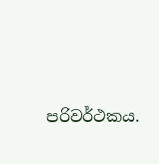පරිවර්ථකය.